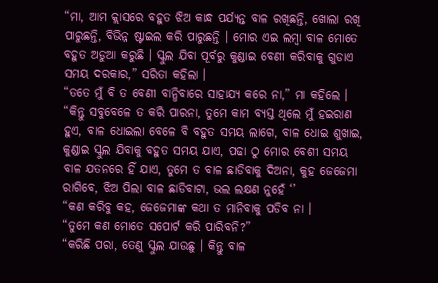“ମା, ଆମ କ୍ଲାସରେ ବହୁତ ଝିଅ କାନ୍ଧ ପର୍ଯ୍ୟନ୍ତ ବାଳ ରଖିଛନ୍ତି, ଖୋଲା ରଖି ପାରୁଛନ୍ତି, ବିଭିନ୍ନ ଷ୍ଟାଇଲ କରି ପାରୁଛନ୍ତି । ମୋର ଏଇ ଲମ୍ବା ବାଳ ମୋତେ ବହୁତ ଅଡୁଆ କରୁଛି । ସ୍କୁଲ ଯିବା ପୂର୍ବରୁ କୁଣ୍ଡାଇ ବେଣୀ କରିବାକୁ ଗୁଡାଏ ସମୟ ଦରକାର,” ସରିତା କହିଲା ।
“ତତେ ମୁଁ ବି ତ ବେଣୀ ବାନ୍ଧିବାରେ ସାହାଯ୍ୟ କରେ ନା,” ମା କହିଲେ ।
“କିନ୍ତୁ ସବୁବେଳେ ତ କରି ପାରନା, ତୁମେ କାମ ବ୍ୟସ୍ତ ଥିଲେ ମୁଁ ହଇରାଣ ହୁଏ, ବାଳ ଧୋଇଲା ବେଳେ ବି ବହୁତ ସମୟ ଲାଗେ, ବାଳ ଧୋଇ ଶୁଖାଇ, କୁଣ୍ଡାଇ ସ୍କୁଲ ଯିବାକୁ ବହୁତ ସମୟ ଯାଏ, ପଢା ଠୁ ମୋର ବେଶୀ ସମୟ ବାଳ ଯତନରେ ହିଁ ଯାଏ, ତୁମେ ତ ବାଳ ଛାଡିବାକୁ ଦିଅନା, କୁହ ଜେଜେମା ରାଗିବେ, ଝିଅ ପିଲା ବାଳ ଛାଡିବାଟା, ଭଲ ଲକ୍ଷଣ ନୁହେଁ ‘’
“କଣ କରିବୁ କହ, ଜେଜେମାଙ୍କ କଥା ତ ମାନିବାକୁ ପଡିବ ନା ।
“ତୁମେ କଣ ମୋତେ ସପୋର୍ଟ କରି ପାରିବନି?”
“କରିଛି ପରା, ତେଣୁ ସ୍କୁଲ ଯାଉଛୁ । କିନ୍ତୁ ବାଳ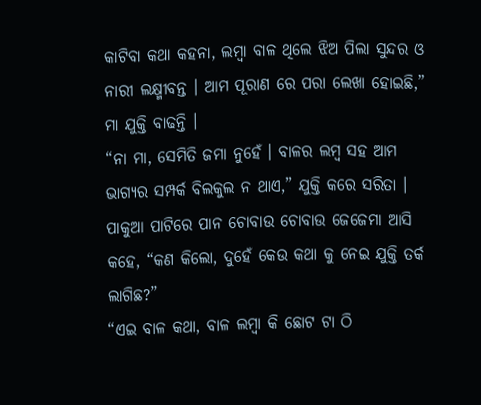କାଟିବା କଥା କହନା, ଲମ୍ବା ବାଳ ଥିଲେ ଝିଅ ପିଲା ସୁନ୍ଦର ଓ ନାରୀ ଲକ୍ଷ୍ମୀବନ୍ତ । ଆମ ପୂରାଣ ରେ ପରା ଲେଖା ହୋଇଛି,” ମା ଯୁକ୍ତି ବାଢନ୍ତି ।
“ନା ମା, ସେମିତି ଜମା ନୁହେଁ । ବାଳର ଲମ୍ବ ସହ ଆମ ଭାଗ୍ୟର ସମ୍ପର୍କ ବିଲକୁଲ ନ ଥାଏ,” ଯୁକ୍ତି କରେ ସରିତା ।
ପାକୁଆ ପାଟିରେ ପାନ ଚୋବାଉ ଚୋବାଉ ଜେଜେମା ଆସି କହେ, “କଣ କିଲୋ, ଦୁହେଁ କେଉ କଥା କୁ ନେଇ ଯୁକ୍ତି ତର୍କ ଲାଗିଛ?”
“ଏଇ ବାଳ କଥା, ବାଳ ଲମ୍ବା କି ଛୋଟ ଟା ଠି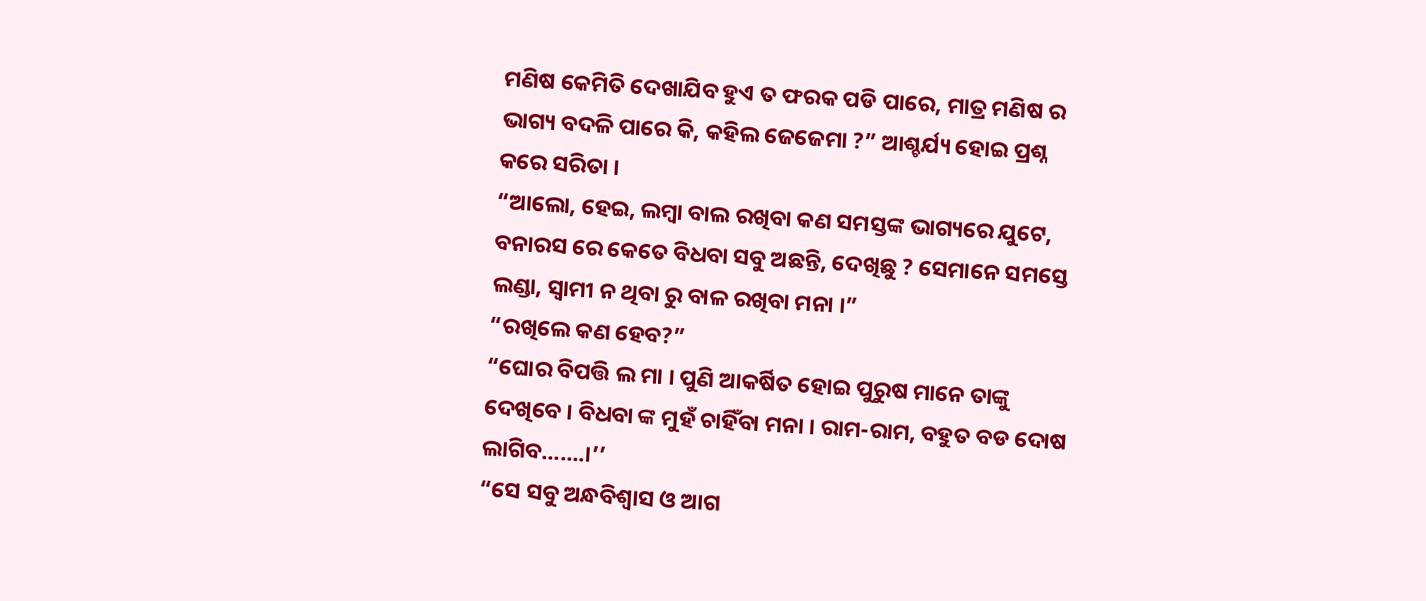ମଣିଷ କେମିତି ଦେଖାଯିବ ହୁଏ ତ ଫରକ ପଡି ପାରେ, ମାତ୍ର ମଣିଷ ର ଭାଗ୍ୟ ବଦଳି ପାରେ କି, କହିଲ ଜେଜେମା ?” ଆଶ୍ଚର୍ଯ୍ୟ ହୋଇ ପ୍ରଶ୍ନ କରେ ସରିତା ।
“ଆଲୋ, ହେଇ, ଲମ୍ବା ବାଲ ରଖିବା କଣ ସମସ୍ତଙ୍କ ଭାଗ୍ୟରେ ଯୁଟେ, ବନାରସ ରେ କେତେ ବିଧବା ସବୁ ଅଛନ୍ତି, ଦେଖିଛୁ ? ସେମାନେ ସମସ୍ତେ ଲଣ୍ଡା, ସ୍ଵାମୀ ନ ଥିବା ରୁ ବାଳ ରଖିବା ମନା ।”
“ରଖିଲେ କଣ ହେବ?”
“ଘୋର ବିପତ୍ତି ଲ ମା । ପୁଣି ଆକର୍ଷିତ ହୋଇ ପୁରୁଷ ମାନେ ତାଙ୍କୁ ଦେଖିବେ । ବିଧବା ଙ୍କ ମୁହଁ ଚାହିଁବା ମନା । ରାମ-ରାମ, ବହୁତ ବଡ ଦୋଷ ଲାଗିବ…….।’’
“ସେ ସବୁ ଅନ୍ଧବିଶ୍ଵାସ ଓ ଆଗ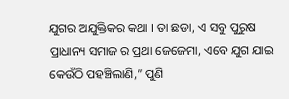ଯୁଗର ଅଯୁକ୍ତିକର କଥା । ତା ଛଡା, ଏ ସବୁ ପୁରୁଷ ପ୍ରାଧାନ୍ୟ ସମାଜ ର ପ୍ରଥା ଜେଜେମା, ଏବେ ଯୁଗ ଯାଇ କେଉଁଠି ପହଞ୍ଚିଲାଣି,” ପୁଣି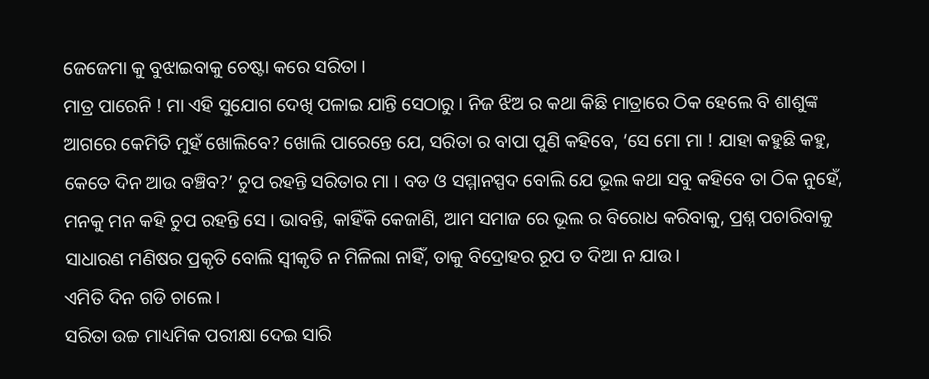ଜେଜେମା କୁ ବୁଝାଇବାକୁ ଚେଷ୍ଟା କରେ ସରିତା ।
ମାତ୍ର ପାରେନି ! ମା ଏହି ସୁଯୋଗ ଦେଖି ପଳାଇ ଯାନ୍ତି ସେଠାରୁ । ନିଜ ଝିଅ ର କଥା କିଛି ମାତ୍ରାରେ ଠିକ ହେଲେ ବି ଶାଶୁଙ୍କ ଆଗରେ କେମିତି ମୁହଁ ଖୋଲିବେ? ଖୋଲି ପାରେନ୍ତେ ଯେ, ସରିତା ର ବାପା ପୁଣି କହିବେ, ‘ସେ ମୋ ମା ! ଯାହା କହୁଛି କହୁ, କେତେ ଦିନ ଆଉ ବଞ୍ଚିବ?’ ଚୁପ ରହନ୍ତି ସରିତାର ମା । ବଡ ଓ ସମ୍ମାନସ୍ପଦ ବୋଲି ଯେ ଭୂଲ କଥା ସବୁ କହିବେ ତା ଠିକ ନୁହେଁ, ମନକୁ ମନ କହି ଚୁପ ରହନ୍ତି ସେ । ଭାବନ୍ତି, କାହିଁକି କେଜାଣି, ଆମ ସମାଜ ରେ ଭୂଲ ର ବିରୋଧ କରିବାକୁ, ପ୍ରଶ୍ନ ପଚାରିବାକୁ ସାଧାରଣ ମଣିଷର ପ୍ରକୃତି ବୋଲି ସ୍ଵୀକୃତି ନ ମିଳିଲା ନାହିଁ, ତାକୁ ବିଦ୍ରୋହର ରୂପ ତ ଦିଆ ନ ଯାଉ ।
ଏମିତି ଦିନ ଗଡି ଚାଲେ ।
ସରିତା ଉଚ୍ଚ ମାଧ୍ୟମିକ ପରୀକ୍ଷା ଦେଇ ସାରି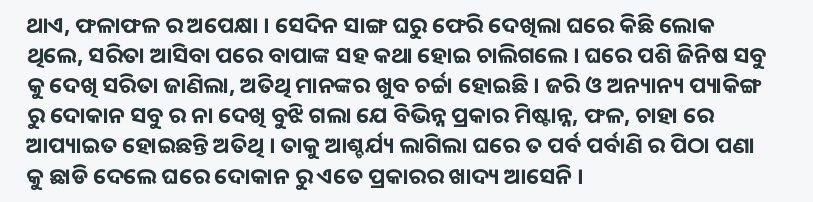ଥାଏ, ଫଳାଫଳ ର ଅପେକ୍ଷା । ସେଦିନ ସାଙ୍ଗ ଘରୁ ଫେରି ଦେଖିଲା ଘରେ କିଛି ଲୋକ ଥିଲେ, ସରିତା ଆସିବା ପରେ ବାପାଙ୍କ ସହ କଥା ହୋଇ ଚାଲିଗଲେ । ଘରେ ପଶି ଜିନିଷ ସବୁ କୁ ଦେଖି ସରିତା ଜାଣିଲା, ଅତିଥି ମାନଙ୍କର ଖୁବ ଚର୍ଚ୍ଚା ହୋଇଛି । ଜରି ଓ ଅନ୍ୟାନ୍ୟ ପ୍ୟାକିଙ୍ଗ ରୁ ଦୋକାନ ସବୁ ର ନା ଦେଖି ବୁଝି ଗଲା ଯେ ବିଭିନ୍ନ ପ୍ରକାର ମିଷ୍ଟାନ୍ନ, ଫଳ, ଚାହା ରେ ଆପ୍ୟାଇତ ହୋଇଛନ୍ତି ଅତିଥି । ତାକୁ ଆଶ୍ଚର୍ଯ୍ୟ ଲାଗିଲା ଘରେ ତ ପର୍ବ ପର୍ବାଣି ର ପିଠା ପଣା କୁ ଛାଡି ଦେଲେ ଘରେ ଦୋକାନ ରୁ ଏତେ ପ୍ରକାରର ଖାଦ୍ୟ ଆସେନି ।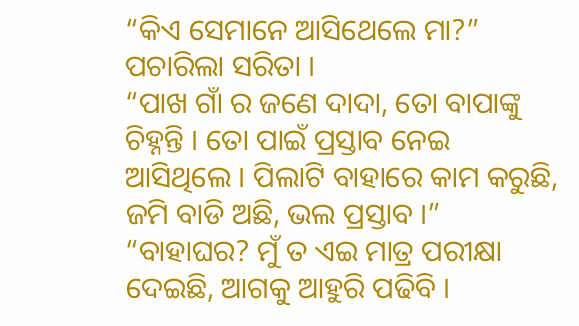“କିଏ ସେମାନେ ଆସିଥେଲେ ମା?” ପଚାରିଲା ସରିତା ।
“ପାଖ ଗାଁ ର ଜଣେ ଦାଦା, ତୋ ବାପାଙ୍କୁ ଚିହ୍ନନ୍ତି । ତୋ ପାଇଁ ପ୍ରସ୍ତାବ ନେଇ ଆସିଥିଲେ । ପିଲାଟି ବାହାରେ କାମ କରୁଛି, ଜମି ବାଡି ଅଛି, ଭଲ ପ୍ରସ୍ତାବ ।”
“ବାହାଘର? ମୁଁ ତ ଏଇ ମାତ୍ର ପରୀକ୍ଷା ଦେଇଛି, ଆଗକୁ ଆହୁରି ପଢିବି ।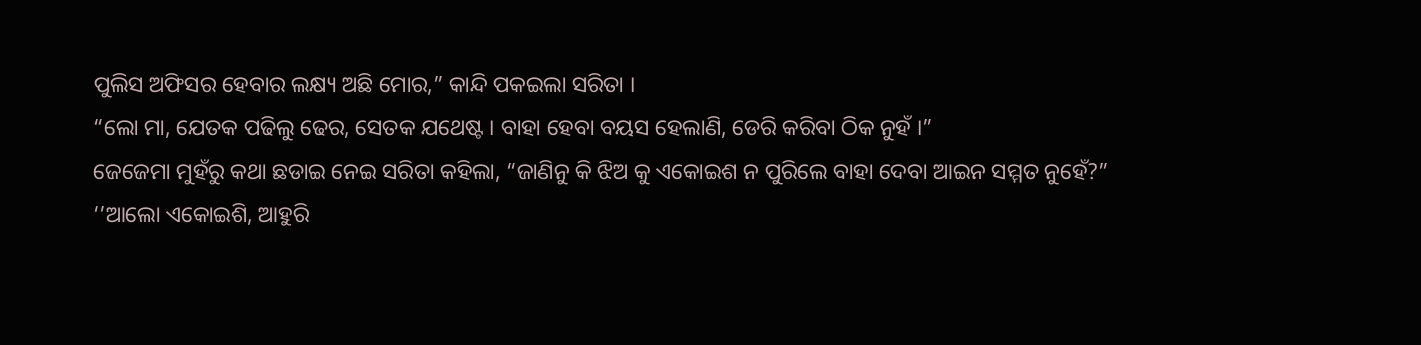ପୁଲିସ ଅଫିସର ହେବାର ଲକ୍ଷ୍ୟ ଅଛି ମୋର,” କାନ୍ଦି ପକଇଲା ସରିତା ।
“ଲୋ ମା, ଯେତକ ପଢିଲୁ ଢେର, ସେତକ ଯଥେଷ୍ଟ । ବାହା ହେବା ବୟସ ହେଲାଣି, ଡେରି କରିବା ଠିକ ନୁହଁ ।”
ଜେଜେମା ମୁହଁରୁ କଥା ଛଡାଇ ନେଇ ସରିତା କହିଲା, “ଜାଣିନୁ କି ଝିଅ କୁ ଏକୋଇଶ ନ ପୁରିଲେ ବାହା ଦେବା ଆଇନ ସମ୍ମତ ନୁହେଁ?”
‘’ଆଲୋ ଏକୋଇଶି, ଆହୁରି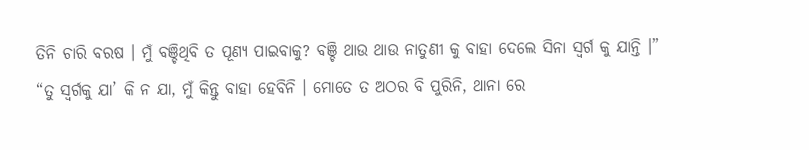ତିନି ଚାରି ବରଷ । ମୁଁ ବଞ୍ଚିଥିବି ତ ପୂଣ୍ୟ ପାଇବାକୁ? ବଞ୍ଚି ଥାଉ ଥାଉ ନାତୁଣୀ କୁ ବାହା ଦେଲେ ସିନା ସ୍ଵର୍ଗ କୁ ଯାନ୍ତି ।”
“ତୁ ସ୍ଵର୍ଗକୁ ଯା’ କି ନ ଯା, ମୁଁ କିନ୍ତୁ ବାହା ହେବିନି । ମୋତେ ତ ଅଠର ବି ପୁରିନି, ଥାନା ରେ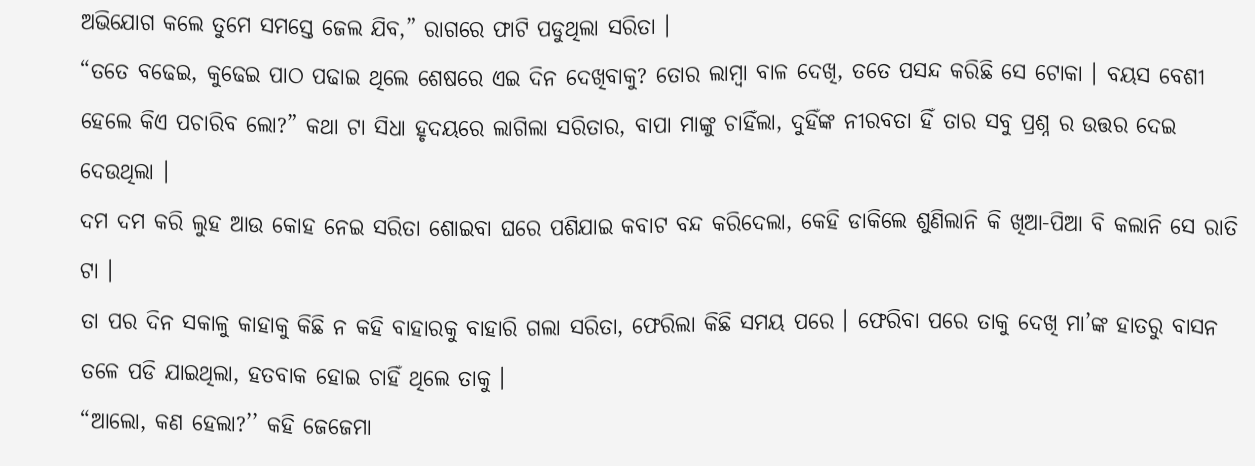ଅଭିଯୋଗ କଲେ ତୁମେ ସମସ୍ତେ ଜେଲ ଯିବ,” ରାଗରେ ଫାଟି ପଡୁଥିଲା ସରିତା ।
“ତତେ ବଢେଇ, କୁଢେଇ ପାଠ ପଢାଇ ଥିଲେ ଶେଷରେ ଏଇ ଦିନ ଦେଖିବାକୁ? ତୋର ଲାମ୍ବା ବାଳ ଦେଖି, ତତେ ପସନ୍ଦ କରିଛି ସେ ଟୋକା । ବୟସ ବେଶୀ ହେଲେ କିଏ ପଚାରିବ ଲୋ?” କଥା ଟା ସିଧା ହୃଦୟରେ ଲାଗିଲା ସରିତାର, ବାପା ମାଙ୍କୁ ଚାହିଁଲା, ଦୁହିଁଙ୍କ ନୀରବତା ହିଁ ତାର ସବୁ ପ୍ରଶ୍ନ ର ଉତ୍ତର ଦେଇ ଦେଉଥିଲା ।
ଦମ ଦମ କରି ଲୁହ ଆଉ କୋହ ନେଇ ସରିତା ଶୋଇବା ଘରେ ପଶିଯାଇ କବାଟ ବନ୍ଦ କରିଦେଲା, କେହି ଡାକିଲେ ଶୁଣିଲାନି କି ଖିଆ-ପିଆ ବି କଲାନି ସେ ରାତି ଟା ।
ତା ପର ଦିନ ସକାଳୁ କାହାକୁ କିଛି ନ କହି ବାହାରକୁ ବାହାରି ଗଲା ସରିତା, ଫେରିଲା କିଛି ସମୟ ପରେ । ଫେରିବା ପରେ ତାକୁ ଦେଖି ମା’ଙ୍କ ହାତରୁ ବାସନ ତଳେ ପଡି ଯାଇଥିଲା, ହତବାକ ହୋଇ ଚାହିଁ ଥିଲେ ତାକୁ ।
“ଆଲୋ, କଣ ହେଲା?’’ କହି ଜେଜେମା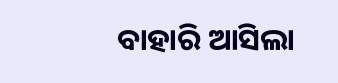ବାହାରି ଆସିଲା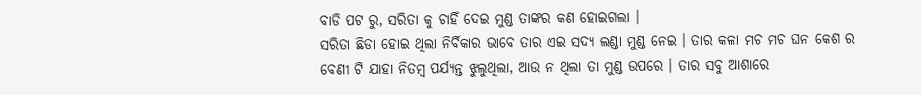ବାଡି ପଟ ରୁ, ସରିତା କୁ ଚାହିଁ ଦେଇ ମୁଣ୍ଡ ତାଙ୍କର କଣ ହୋଇଗଲା ।
ସରିତା ଛିଡା ହୋଇ ଥିଲା ନିର୍ବିକାର ଭାବେ ତାର ଏଇ ସଦ୍ୟ ଲଣ୍ଡା ମୁଣ୍ଡ ନେଇ । ତାର କଳା ମଚ ମଚ ଘନ କେଶ ର ବେଣୀ ଟି ଯାହା ନିତମ୍ବ ପର୍ଯ୍ୟନ୍ତ ଝୁଲୁଥିଲା, ଆଉ ନ ଥିଲା ତା ମୁଣ୍ଡ ଉପରେ । ତାର ସବୁ ଆଶାରେ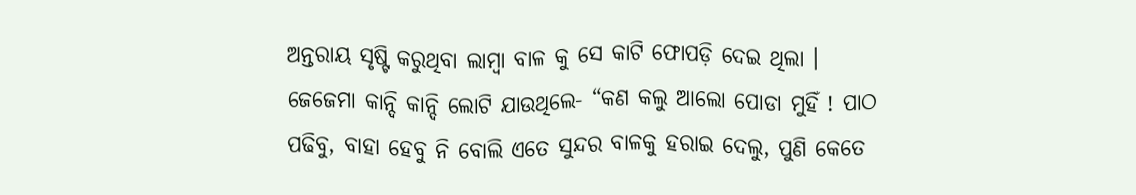ଅନ୍ତରାୟ ସୃଷ୍ଟି କରୁଥିବା ଲାମ୍ବା ବାଳ କୁ ସେ କାଟି ଫୋପଡ଼ି ଦେଇ ଥିଲା ।
ଜେଜେମା କାନ୍ଦି କାନ୍ଦି ଲୋଟି ଯାଉଥିଲେ- “କଣ କଲୁ ଆଲୋ ପୋଡା ମୁହିଁ ! ପାଠ ପଢିବୁ, ବାହା ହେବୁ ନି ବୋଲି ଏତେ ସୁନ୍ଦର ବାଳକୁ ହରାଇ ଦେଲୁ, ପୁଣି କେତେ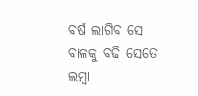ବର୍ଷ ଲାଗିବ ସେ ବାଳକୁ ବଢି ସେତେ ଲମ୍ବା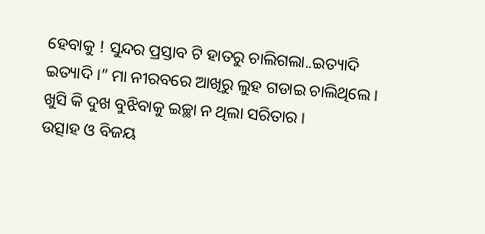ହେବାକୁ ! ସୁନ୍ଦର ପ୍ରସ୍ତାବ ଟି ହାତରୁ ଚାଲିଗଲା..ଇତ୍ୟାଦି ଇତ୍ୟାଦି ।” ମା ନୀରବରେ ଆଖିରୁ ଲୁହ ଗଡାଇ ଚାଲିଥିଲେ । ଖୁସି କି ଦୁଖ ବୁଝିବାକୁ ଇଚ୍ଛା ନ ଥିଲା ସରିତାର ।
ଉତ୍ସାହ ଓ ବିଜୟ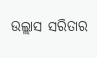ଉଲ୍ଲାସ ସରିତାର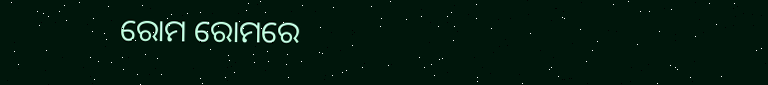ରୋମ ରୋମରେ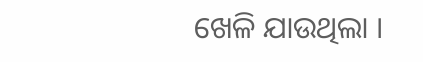ଖେଳି ଯାଉଥିଲା ।